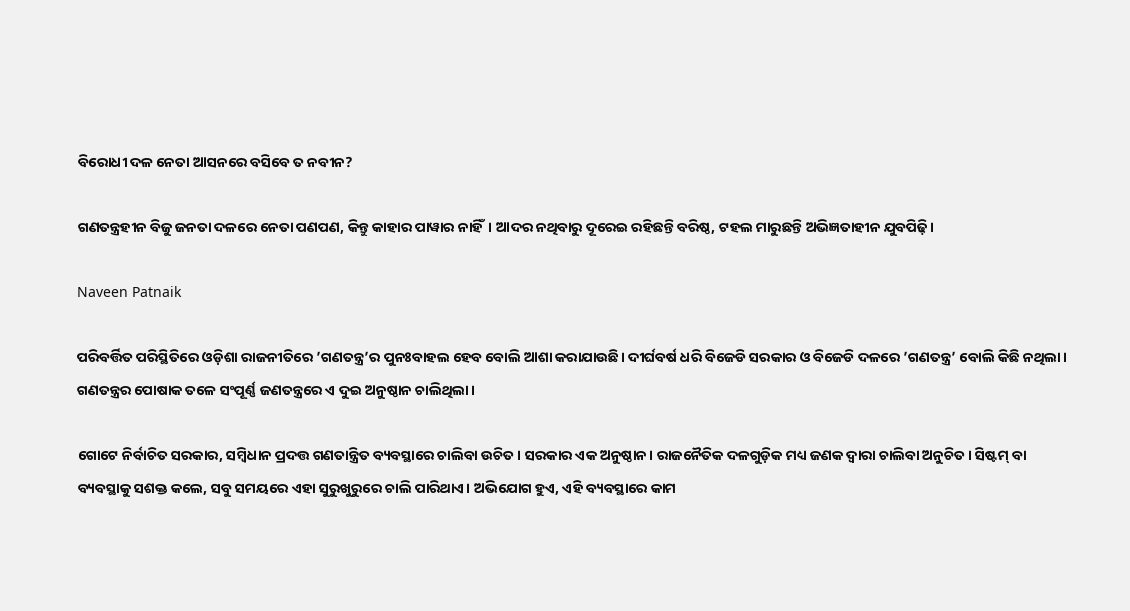ବିରୋଧୀ ଦଳ ନେତା ଆସନରେ ବସିବେ ତ ନବୀନ?

ଗଣତନ୍ତ୍ରହୀନ ବିଜୁ ଜନତା ଦଳରେ ନେତା ପଣପଣ, କିନ୍ତୁ କାହାର ପାୱାର ନାହିଁ। ଆଦର ନଥିବାରୁ ଦୂରେଇ ରହିଛନ୍ତି ବରିଷ୍ଠ, ଟହଲ ମାରୁଛନ୍ତି ଅଭିଜ୍ଞତାହୀନ ଯୁବପିଢ଼ି।

Naveen Patnaik

ପରିବର୍ତ୍ତିତ ପରିସ୍ଥିତିରେ ଓଡ଼ିଶା ରାଜନୀତିରେ ’ଗଣତନ୍ତ୍ର’ର ପୁନଃବାହଲ ହେବ ବୋଲି ଆଶା କରାଯାଉଛି। ଦୀର୍ଘବର୍ଷ ଧରି ବିଜେଡି ସରକାର ଓ ବିଜେଡି ଦଳରେ ’ଗଣତନ୍ତ୍ର’ ବୋଲି କିଛି ନଥିଲା। ଗଣତନ୍ତ୍ରର ପୋଷାକ ତଳେ ସଂପୂର୍ଣ୍ଣ ଜଣତନ୍ତ୍ରରେ ଏ ଦୁଇ ଅନୁଷ୍ଠାନ ଚାଲିଥିଲା।

ଗୋଟେ ନିର୍ବାଚିତ ସରକାର, ସମ୍ବିଧାନ ପ୍ରଦତ୍ତ ଗଣତାନ୍ତ୍ରିତ ବ୍ୟବସ୍ଥାରେ ଚାଲିବା ଉଚିତ। ସରକାର ଏକ ଅନୁଷ୍ଠାନ। ରାଜନୈତିକ ଦଳଗୁଡ଼ିକ ମଧ୍ୟ ଜଣକ ଦ୍ୱାରା ଚାଲିବା ଅନୁଚିତ। ସିଷ୍ଟମ୍ ବା ବ୍ୟବସ୍ଥାକୁ ସଶକ୍ତ କଲେ, ସବୁ ସମୟରେ ଏହା ସୁରୁଖୁରୁରେ ଚାଲି ପାରିଥାଏ। ଅଭିଯୋଗ ହୁଏ, ଏହି ବ୍ୟବସ୍ଥାରେ କାମ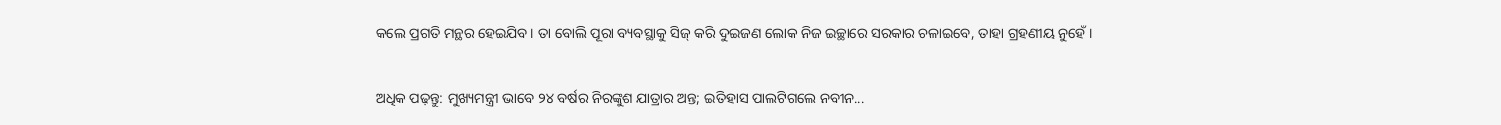କଲେ ପ୍ରଗତି ମନ୍ଥର ହେଇଯିବ। ତା ବୋଲି ପୂରା ବ୍ୟବସ୍ଥାକୁ ସିଜ୍ କରି ଦୁଇଜଣ ଲୋକ ନିଜ ଇଚ୍ଛାରେ ସରକାର ଚଳାଇବେ, ତାହା ଗ୍ରହଣୀୟ ନୁହେଁ।

ଅଧିକ ପଢ଼ନ୍ତୁ: ମୁଖ୍ୟମନ୍ତ୍ରୀ ଭାବେ ୨୪ ବର୍ଷର ନିରଙ୍କୁଶ ଯାତ୍ରାର ଅନ୍ତ; ଇତିହାସ ପାଲଟିଗଲେ ନବୀନ...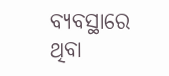ବ୍ୟବସ୍ଥାରେ ଥିବା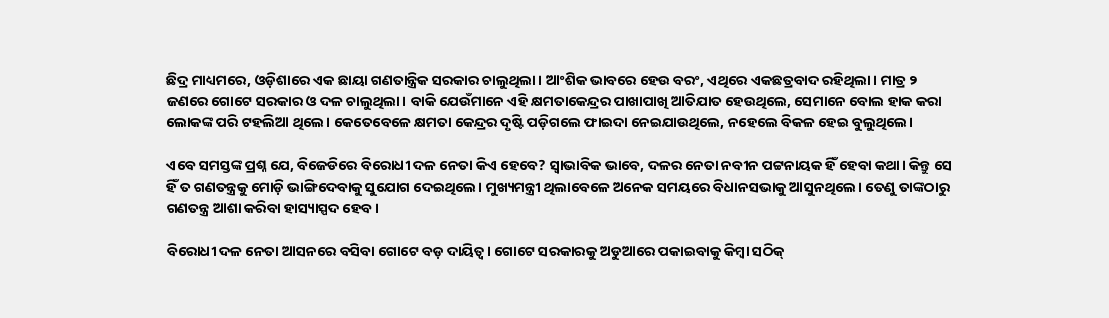ଛିଦ୍ର ମାଧ୍ୟମରେ, ଓଡ଼ିଶାରେ ଏକ ଛାୟା ଗଣତାନ୍ତ୍ରିକ ସରକାର ଚାଲୁଥିଲା। ଆଂଶିକ ଭାବରେ ହେଉ ବରଂ, ଏଥିରେ ଏକଛତ୍ରବାଦ ରହିଥିଲା। ମାତ୍ର ୨ ଜଣରେ ଗୋଟେ ସରକାର ଓ ଦଳ ଚାଲୁଥିଲା। ବାକି ଯେଉଁମାନେ ଏହି କ୍ଷମତାକେନ୍ଦ୍ରର ପାଖାପାଖି ଆତିଯାତ ହେଉଥିଲେ, ସେମାନେ ବୋଲ ହାକ କରା ଲୋକଙ୍କ ପରି ଟହଲିଆ ଥିଲେ। କେତେବେଳେ କ୍ଷମତା କେନ୍ଦ୍ରର ଦୃଷ୍ଟି ପଡ଼ିଗଲେ ଫାଇଦା ନେଇଯାଉଥିଲେ, ନହେଲେ ବିକଳ ହେଇ ବୁଲୁଥିଲେ।

ଏବେ ସମସ୍ତଙ୍କ ପ୍ରଶ୍ନ ଯେ, ବିଜେଡିରେ ବିରୋଧୀ ଦଳ ନେତା କିଏ ହେବେ? ସ୍ୱାଭାବିକ ଭାବେ, ଦଳର ନେତା ନବୀନ ପଟ୍ଟନାୟକ ହିଁ ହେବା କଥା। କିନ୍ତୁ ସେ ହିଁ ତ ଗଣତନ୍ତ୍ରକୁ ମୋଡ଼ି ଭାଙ୍ଗିଦେବାକୁ ସୁଯୋଗ ଦେଇଥିଲେ। ମୁଖ୍ୟମନ୍ତ୍ରୀ ଥିଲାବେଳେ ଅନେକ ସମୟରେ ବିଧାନସଭାକୁ ଆସୁନଥିଲେ। ତେଣୁ ତାଙ୍କଠାରୁ ଗଣତନ୍ତ୍ର ଆଶା କରିବା ହାସ୍ୟାସ୍ପଦ ହେବ।

ବିରୋଧୀ ଦଳ ନେତା ଆସନରେ ବସିବା ଗୋଟେ ବଡ଼ ଦାୟିତ୍ୱ। ଗୋଟେ ସରକାରକୁ ଅଡୁଆରେ ପକାଇବାକୁ କିମ୍ୱା ସଠିକ୍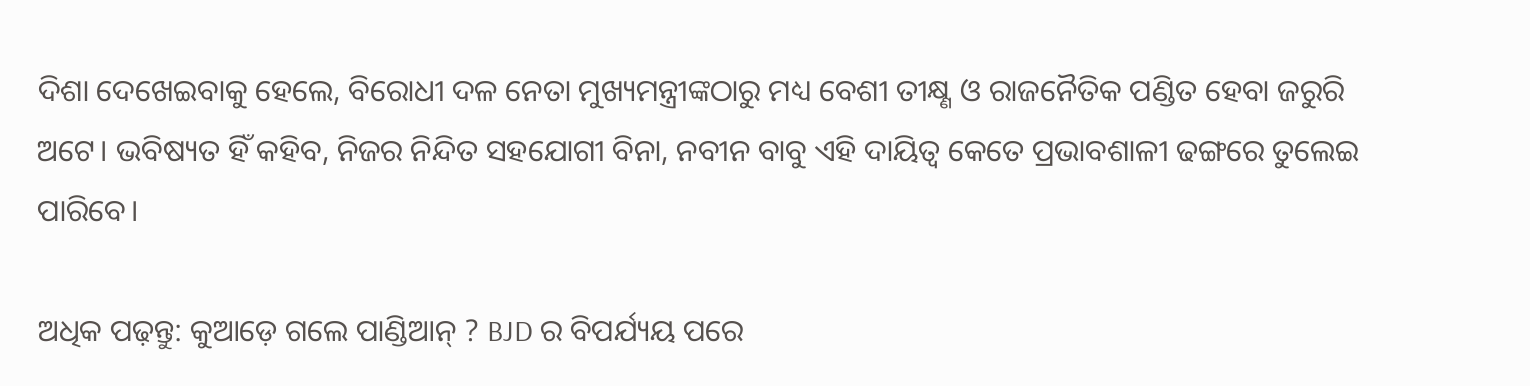ଦିଶା ଦେଖେଇବାକୁ ହେଲେ, ବିରୋଧୀ ଦଳ ନେତା ମୁଖ୍ୟମନ୍ତ୍ରୀଙ୍କଠାରୁ ମଧ୍ୟ ବେଶୀ ତୀକ୍ଷ୍ଣ ଓ ରାଜନୈତିକ ପଣ୍ଡିତ ହେବା ଜରୁରି ଅଟେ। ଭବିଷ୍ୟତ ହିଁ କହିବ, ନିଜର ନିନ୍ଦିତ ସହଯୋଗୀ ବିନା, ନବୀନ ବାବୁ ଏହି ଦାୟିତ୍ୱ କେତେ ପ୍ରଭାବଶାଳୀ ଢଙ୍ଗରେ ତୁଲେଇ ପାରିବେ।

ଅଧିକ ପଢ଼ନ୍ତୁ: କୁଆଡ଼େ ଗଲେ ପାଣ୍ଡିଆନ୍ ? BJD ର ବିପର୍ଯ୍ୟୟ ପରେ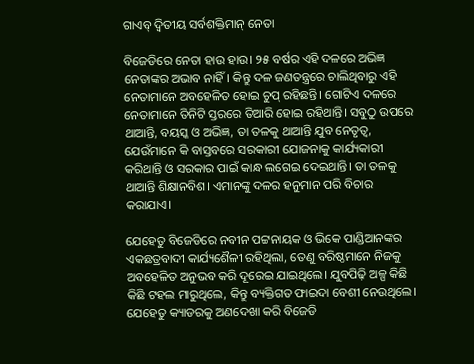ଗାଏବ୍ ଦ୍ୱିତୀୟ ସର୍ବଶକ୍ତିମାନ୍ ନେତା

ବିଜେଡିରେ ନେତା ହାଉ ହାଉ। ୨୫ ବର୍ଷର ଏହି ଦଳରେ ଅଭିଜ୍ଞ ନେତାଙ୍କର ଅଭାବ ନାହିଁ। କିନ୍ତୁ ଦଳ ଜଣତନ୍ତ୍ରରେ ଚାଲିଥିବାରୁ ଏହି ନେତାମାନେ ଅବହେଳିତ ହୋଇ ଚୁପ୍ ରହିଛନ୍ତି। ଗୋଟିଏ ଦଳରେ ନେତାମାନେ ତିନିଟି ସ୍ତରରେ ତିଆରି ହୋଇ ରହିଥାନ୍ତି। ସବୁଠୁ ଉପରେ ଥାଆନ୍ତି, ବୟସ୍କ ଓ ଅଭିଜ୍ଞ, ତା ତଳକୁ ଥାଆନ୍ତି ଯୁବ ନେତୃତ୍ୱ, ଯେଉଁମାନେ କି ବାସ୍ତବରେ ସରକାରୀ ଯୋଜନାକୁ କାର୍ଯ୍ୟକାରୀ କରିଥାନ୍ତି ଓ ସରକାର ପାଇଁ କାନ୍ଧ ଲଗେଇ ଦେଇଥାନ୍ତି। ତା ତଳକୁ ଥାଆନ୍ତି ଶିକ୍ଷାନବିଶ। ଏମାନଙ୍କୁ ଦଳର ହନୁମାନ ପରି ବିଚାର କରାଯାଏ।

ଯେହେତୁ ବିଜେଡିରେ ନବୀନ ପଟ୍ଟନାୟକ ଓ ଭିକେ ପାଣ୍ଡିଆନଙ୍କର ଏକଛତ୍ରବାଦୀ କାର୍ଯ୍ୟଶୈଳୀ ରହିଥିଲା, ତେଣୁ ବରିଷ୍ଠମାନେ ନିଜକୁ ଅବହେଳିତ ଅନୁଭବ କରି ଦୂରେଇ ଯାଇଥିଲେ। ଯୁବପିଢ଼ି ଅଳ୍ପ କିଛି କିଛି ଟହଲ ମାରୁଥିଲେ, କିନ୍ତୁ ବ୍ୟକ୍ତିଗତ ଫାଇଦା ବେଶୀ ନେଉଥିଲେ। ଯେହେତୁ କ୍ୟାଡରକୁ ଅଣଦେଖା କରି ବିଜେଡି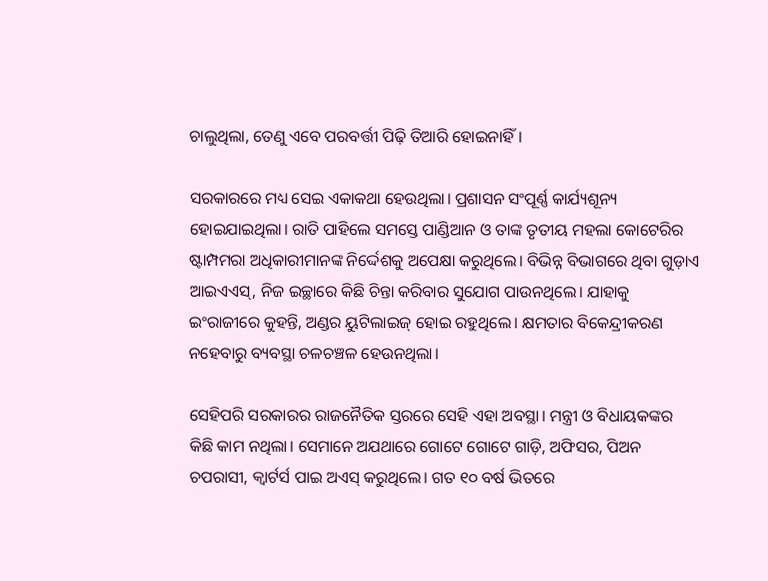ଚାଲୁଥିଲା, ତେଣୁ ଏବେ ପରବର୍ତ୍ତୀ ପିଢ଼ି ତିଆରି ହୋଇନାହିଁ।

ସରକାରରେ ମଧ୍ୟ ସେଇ ଏକାକଥା ହେଉଥିଲା। ପ୍ରଶାସନ ସଂପୂର୍ଣ୍ଣ କାର୍ଯ୍ୟଶୂନ୍ୟ ହୋଇଯାଇଥିଲା। ରାତି ପାହିଲେ ସମସ୍ତେ ପାଣ୍ଡିଆନ ଓ ତାଙ୍କ ତୃତୀୟ ମହଲା କୋଟେରିର ଷ୍ଟାମ୍ପମରା ଅଧିକାରୀମାନଙ୍କ ନିର୍ଦ୍ଦେଶକୁ ଅପେକ୍ଷା କରୁଥିଲେ। ବିଭିନ୍ନ ବିଭାଗରେ ଥିବା ଗୁଡ଼ାଏ ଆଇଏଏସ୍, ନିଜ ଇଚ୍ଛାରେ କିଛି ଚିନ୍ତା କରିବାର ସୁଯୋଗ ପାଉନଥିଲେ। ଯାହାକୁ ଇଂରାଜୀରେ କୁହନ୍ତି, ଅଣ୍ଡର ୟୁଟିଲାଇଜ୍ ହୋଇ ରହୁଥିଲେ। କ୍ଷମତାର ବିକେନ୍ଦ୍ରୀକରଣ ନହେବାରୁ ବ୍ୟବସ୍ଥା ଚଳଚଞ୍ଚଳ ହେଉନଥିଲା।

ସେହିପରି ସରକାରର ରାଜନୈତିକ ସ୍ତରରେ ସେହି ଏହା ଅବସ୍ଥା। ମନ୍ତ୍ରୀ ଓ ବିଧାୟକଙ୍କର କିଛି କାମ ନଥିଲା। ସେମାନେ ଅଯଥାରେ ଗୋଟେ ଗୋଟେ ଗାଡ଼ି, ଅଫିସର, ପିଅନ ଚପରାସୀ, କ୍ୱାର୍ଟର୍ସ ପାଇ ଅଏସ୍ କରୁଥିଲେ। ଗତ ୧୦ ବର୍ଷ ଭିତରେ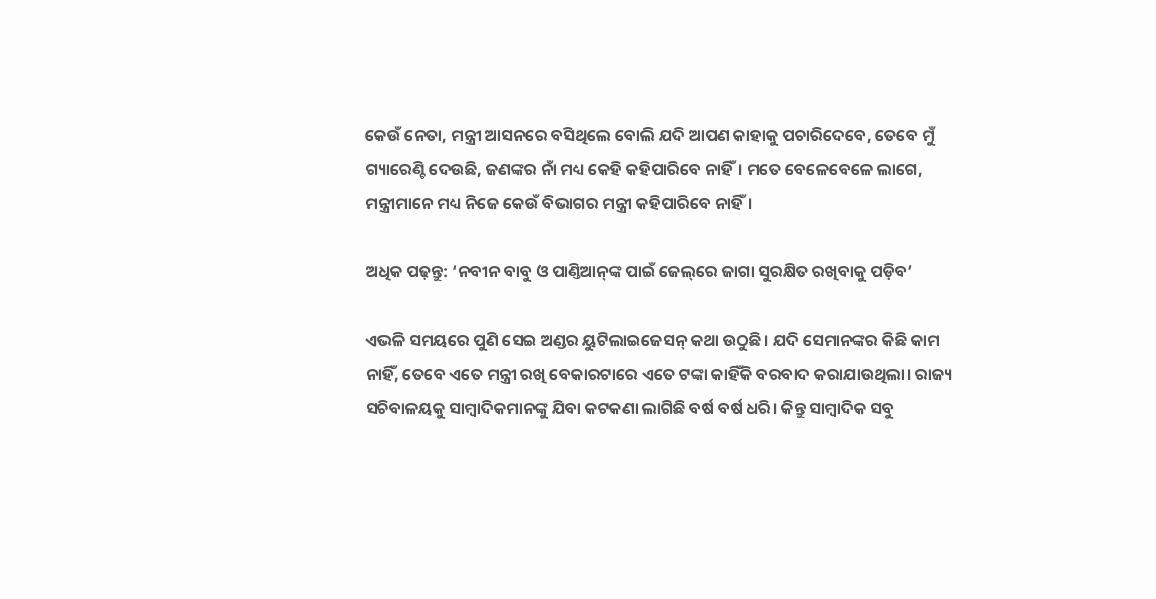କେଉଁ ନେତା, ମନ୍ତ୍ରୀ ଆସନରେ ବସିଥିଲେ ବୋଲି ଯଦି ଆପଣ କାହାକୁ ପଚାରିଦେବେ, ତେବେ ମୁଁ ଗ୍ୟାରେଣ୍ଟି ଦେଉଛି, ଜଣଙ୍କର ନାଁ ମଧ୍ୟ କେହି କହିପାରିବେ ନାହିଁ। ମତେ ବେଳେବେଳେ ଲାଗେ, ମନ୍ତ୍ରୀମାନେ ମଧ୍ୟ ନିଜେ କେଉଁ ବିଭାଗର ମନ୍ତ୍ରୀ କହିପାରିବେ ନାହିଁ।

ଅଧିକ ପଢ଼ନ୍ତୁ: ‘ନବୀନ ବାବୁ ଓ ପାଣ୍ତିଆନ୍‌ଙ୍କ ପାଇଁ ଜେଲ୍‌ରେ ଜାଗା ସୁରକ୍ଷିତ ରଖିବାକୁ ପଡ଼ିବ’

ଏଭଳି ସମୟରେ ପୁଣି ସେଇ ଅଣ୍ଡର ୟୁଟିଲାଇଜେସନ୍ କଥା ଉଠୁଛି। ଯଦି ସେମାନଙ୍କର କିଛି କାମ ନାହିଁ, ତେବେ ଏତେ ମନ୍ତ୍ରୀ ରଖି ବେକାରଟାରେ ଏତେ ଟଙ୍କା କାହିଁକି ବରବାଦ କରାଯାଉଥିଲା। ରାଜ୍ୟ ସଚିବାଳୟକୁ ସାମ୍ବାଦିକମାନଙ୍କୁ ଯିବା କଟକଣା ଲାଗିଛି ବର୍ଷ ବର୍ଷ ଧରି। କିନ୍ତୁ ସାମ୍ବାଦିକ ସବୁ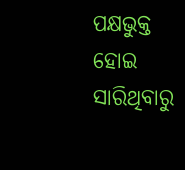ପକ୍ଷଭୁକ୍ତ ହୋଇ ସାରିଥିବାରୁ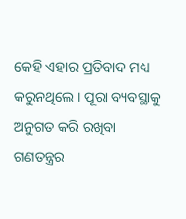କେହି ଏହାର ପ୍ରତିବାଦ ମଧ୍ୟ କରୁନଥିଲେ। ପୂରା ବ୍ୟବସ୍ଥାକୁ ଅନୁଗତ କରି ରଖିବା ଗଣତନ୍ତ୍ରର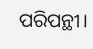ପରିପନ୍ଥୀ।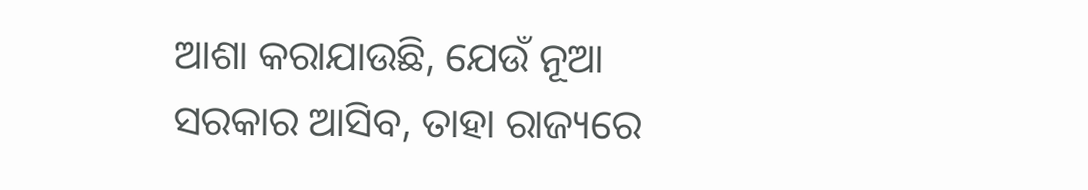ଆଶା କରାଯାଉଛି, ଯେଉଁ ନୂଆ ସରକାର ଆସିବ, ତାହା ରାଜ୍ୟରେ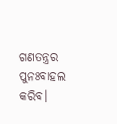ଗଣତନ୍ତ୍ରର ପୁନଃବାହଲ କରିବ।